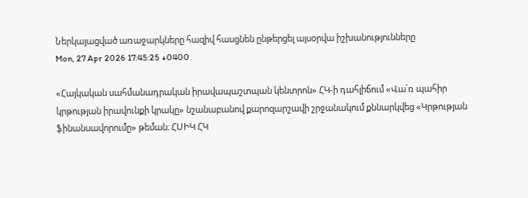Ներկայացված առաջարկները հազիվ հասցնեն ընթերցել այսօրվա իշխանությունները
Mon, 27 Apr 2026 17:45:25 +0400

«Հայկական սահմանադրական իրավապաշտպան կենտրոն» ՀԿ-ի դահլիճում «Վա՛ռ պահիր կրթության իրավունքի կրակը» նշանաբանով քարոզարշավի շրջանակում քննարկվեց «Կրթության ֆինանսավորումը» թեման։ ՀՍԻԿ ՀԿ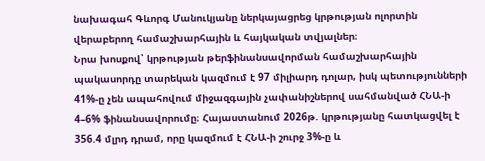նախագահ Գևորգ Մանուկյանը ներկայացրեց կրթության ոլորտին վերաբերող համաշխարհային և հայկական տվյալներ։
Նրա խոսքով՝ կրթության թերֆինանսավորման համաշխարհային պակասորդը տարեկան կազմում է 97 միլիարդ դոլար, իսկ պետությունների 41%-ը չեն ապահովում միջազգային չափանիշներով սահմանված ՀՆԱ-ի 4–6% ֆինանսավորումը։ Հայաստանում 2026թ. կրթությանը հատկացվել է 356.4 մլրդ դրամ, որը կազմում է ՀՆԱ-ի շուրջ 3%-ը և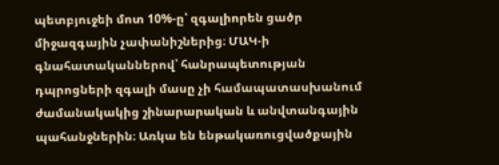պետբյուջեի մոտ 10%-ը՝ զգալիորեն ցածր միջազգային չափանիշներից։ ՄԱԿ-ի գնահատականներով՝ հանրապետության դպրոցների զգալի մասը չի համապատասխանում ժամանակակից շինարարական և անվտանգային պահանջներին։ Առկա են ենթակառուցվածքային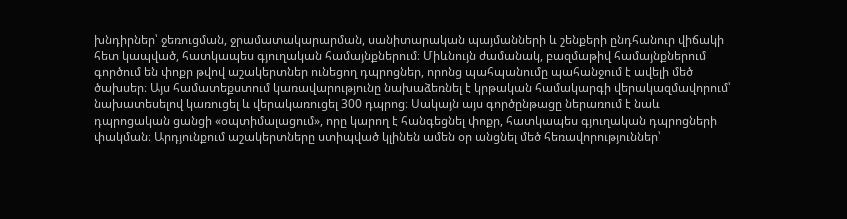խնդիրներ՝ ջեռուցման, ջրամատակարարման, սանիտարական պայմանների և շենքերի ընդհանուր վիճակի հետ կապված, հատկապես գյուղական համայնքներում։ Միևնույն ժամանակ, բազմաթիվ համայնքներում գործում են փոքր թվով աշակերտներ ունեցող դպրոցներ, որոնց պահպանումը պահանջում է ավելի մեծ ծախսեր։ Այս համատեքստում կառավարությունը նախաձեռնել է կրթական համակարգի վերակազմավորում՝ նախատեսելով կառուցել և վերակառուցել 300 դպրոց։ Սակայն այս գործընթացը ներառում է նաև դպրոցական ցանցի «օպտիմալացում», որը կարող է հանգեցնել փոքր, հատկապես գյուղական դպրոցների փակման։ Արդյունքում աշակերտները ստիպված կլինեն ամեն օր անցնել մեծ հեռավորություններ՝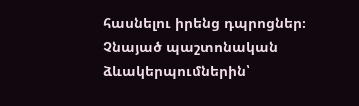հասնելու իրենց դպրոցներ։ Չնայած պաշտոնական ձևակերպումներին՝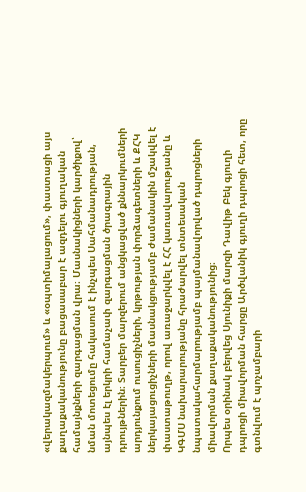«վերակազմակերպում» և «օպտիմալացում», փաստացի այս քաղաքականությունը բացասաբար է ազդելու գյուղական համայնքների զարգացման վրա։ Մասնակիցների կարծիքով՝ նման մոտեցումը հակասում է ինչպես Սահմանադրության, այնպես էլ երկրի համաչափ զարգացման ծրագրային դրույթներին։ Տարբեր մարզերում անցկացված քննարկումների արդյունքում ուսուցիչների, կրթության փորձագետների և ՔՀԿ ներկայացուցիչների մասնակցությամբ ժամանակին մշակվել է փաստաթուղթ, որով առաջարկվել է ՀՀ կառավարությանը և ԿԳՄՍ նախարարությանը հրաժարվել տնտեսական նպատակահարմարությամբ պայմանավորված դպրոցների միավորման քաղաքականությունից։
Որպես օրինակ բերվեց Սյունիքի մարզի Դավիթ Բեկ գյուղի դպրոցի միավորման հարցը Արծվանիկ գյուղի դպրոցի հետ, որը գտնվում է պոչամբարի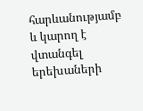հարևանությամբ և կարող է վտանգել երեխաների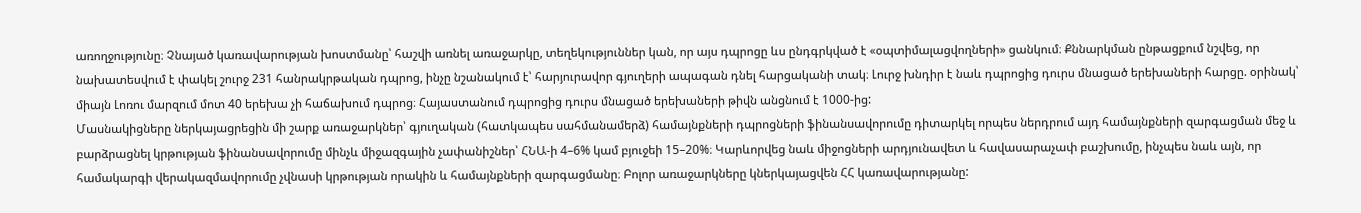առողջությունը։ Չնայած կառավարության խոստմանը՝ հաշվի առնել առաջարկը, տեղեկություններ կան, որ այս դպրոցը ևս ընդգրկված է «օպտիմալացվողների» ցանկում։ Քննարկման ընթացքում նշվեց, որ նախատեսվում է փակել շուրջ 231 հանրակրթական դպրոց, ինչը նշանակում է՝ հարյուրավոր գյուղերի ապագան դնել հարցականի տակ։ Լուրջ խնդիր է նաև դպրոցից դուրս մնացած երեխաների հարցը. օրինակ՝ միայն Լոռու մարզում մոտ 40 երեխա չի հաճախում դպրոց։ Հայաստանում դպրոցից դուրս մնացած երեխաների թիվն անցնում է 1000-ից:
Մասնակիցները ներկայացրեցին մի շարք առաջարկներ՝ գյուղական (հատկապես սահմանամերձ) համայնքների դպրոցների ֆինանսավորումը դիտարկել որպես ներդրում այդ համայնքների զարգացման մեջ և բարձրացնել կրթության ֆինանսավորումը մինչև միջազգային չափանիշներ՝ ՀՆԱ-ի 4–6% կամ բյուջեի 15–20%։ Կարևորվեց նաև միջոցների արդյունավետ և հավասարաչափ բաշխումը, ինչպես նաև այն, որ համակարգի վերակազմավորումը չվնասի կրթության որակին և համայնքների զարգացմանը։ Բոլոր առաջարկները կներկայացվեն ՀՀ կառավարությանը: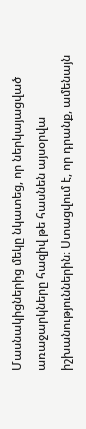Մասնակիցներից մեկը նկատեց, որ ներկայացված առաջարկները հազիվ թե հասնեն այսօրվա իշխանություններին։ Ստացվում է, որ դրանք, ամենայն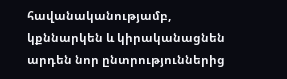հավանականությամբ, կքննարկեն և կիրականացնեն արդեն նոր ընտրություններից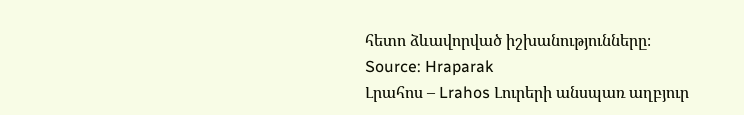հետո ձևավորված իշխանությունները։
Source: Hraparak
Լրահոս – Lrahos Լուրերի անսպառ աղբյուր